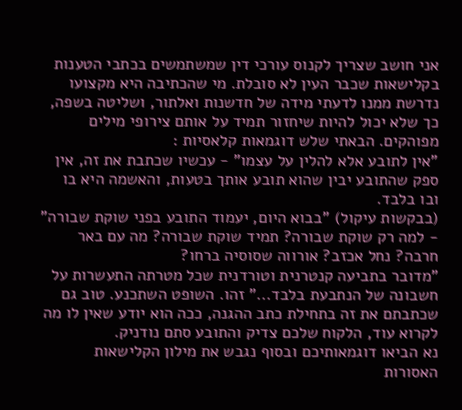אני חושב שצריך לקנוס עורכי דין שמשתמשים בכתבי הטענות בקלישאות שכבר העין לא סובלת. מי שהכתיבה היא מקצועו נדרשת ממנו לדעתי מידה של חדשנות ואלתור, ושליטה בשפה, כך שלא יכול להיות שיחזור תמיד על אותם צירופי מילים מפוהקים. הבאתי שלש דוגמאות קלאסיות :
"אין לתובע אלא להלין על עצמו" - עכשיו שכתבת את זה, אין ספק שהתובע יבין שהוא תובע אותך בטעות, והאשמה היא בו ובו בלבד.
(בבקשות עיקול) "בבוא היום, יעמוד התובע בפני שוקת שבורה" - למה רק שוקת שבורה? תמיד שוקת שבורה? מה עם באר חרבה? נחל אכזב? אורווה שסוסיה ברחו?
"מדובר בתביעה קנטרנית וטורדנית שכל מטרתה התעשרות על חשבונה של הנתבעת בלבד..." זהו. השופט השתכנע. טוב גם שכתבתם את זה בתחילת כתב ההגנה, ככה הוא יודע שאין לו מה לקרוא עוד, הלקוח שלכם צדיק והתובע סתם נודניק.
נא הביאו דוגמאותיכם ובסוף נגבש את מילון הקלישאות האסורות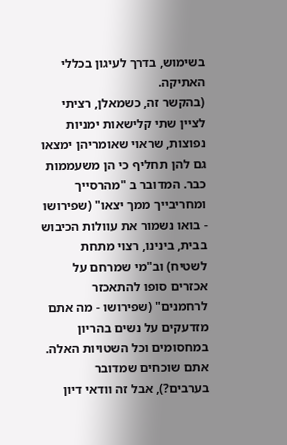בשימוש, בדרך לעיגון בכללי האתיקה.
(בהקשר זה, כשמאלן, רציתי לציין שתי קלישאות ימניות נפוצות, שראוי שאומריהן ימצאו גם להן תחליף כי הן משעממות כבר. המדובר ב "מהרסייך ומחריבייך ממך יצאו" (שפירושו - בואו נשמור את עוולות הכיבוש בבית, בינינו, רצוי מתחת לשטיח) וב"מי שמרחם על אכזרים סופו להתאכזר לרחמנים" (שפירושו - מה אתם מזדעקים על נשים בהריון במחסומים וכל השטויות האלה. אתם שוכחים שמדובר בערבים?), אבל זה וודאי דיון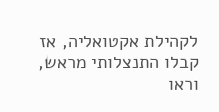לקהילת אקטואליה, אז קבלו התנצלותי מראש, וראו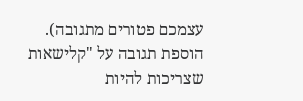עצמכם פטורים מתגובה).
הוספת תגובה על "קלישאות שצריכות להיות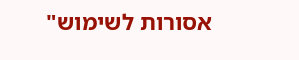אסורות לשימוש"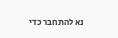נא להתחבר כדי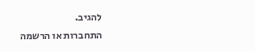להגיב.
התחברות או הרשמה